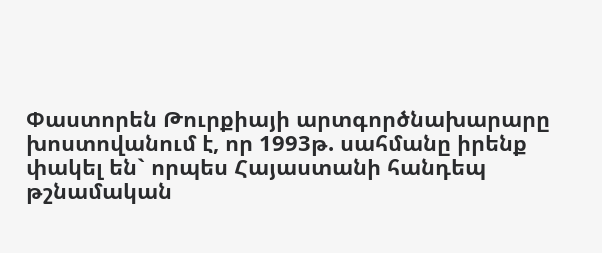Փաստորեն Թուրքիայի արտգործնախարարը խոստովանում է, որ 1993թ. սահմանը իրենք փակել են` որպես Հայաստանի հանդեպ թշնամական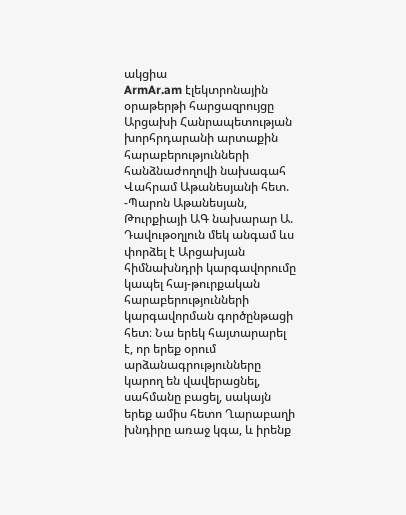ակցիա
ArmAr.am էլեկտրոնային օրաթերթի հարցազրույցը Արցախի Հանրապետության խորհրդարանի արտաքին հարաբերությունների հանձնաժողովի նախագահ Վահրամ Աթանեսյանի հետ.
-Պարոն Աթանեսյան, Թուրքիայի ԱԳ նախարար Ա. Դավութօղլուն մեկ անգամ ևս փորձել է Արցախյան հիմնախնդրի կարգավորումը կապել հայ-թուրքական հարաբերությունների կարգավորման գործընթացի հետ։ Նա երեկ հայտարարել է, որ երեք օրում արձանագրությունները կարող են վավերացնել, սահմանը բացել, սակայն երեք ամիս հետո Ղարաբաղի խնդիրը առաջ կգա, և իրենք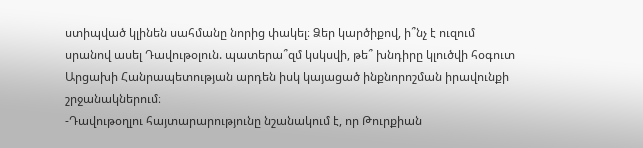ստիպված կլինեն սահմանը նորից փակել։ Ձեր կարծիքով, ի՞նչ է ուզում սրանով ասել Դավութօլուն. պատերա՞զմ կսկսվի, թե՞ խնդիրը կլուծվի հօգուտ Արցախի Հանրապետության արդեն իսկ կայացած ինքնորոշման իրավունքի շրջանակներում։
-Դավութօղլու հայտարարությունը նշանակում է, որ Թուրքիան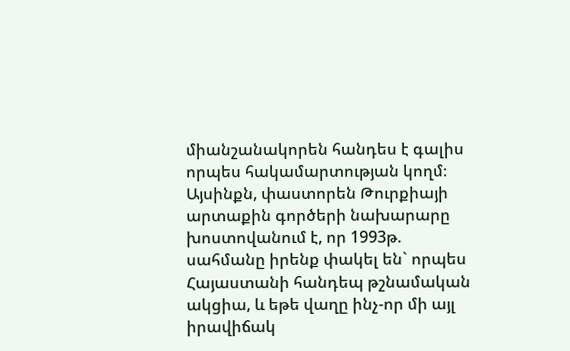միանշանակորեն հանդես է գալիս որպես հակամարտության կողմ։ Այսինքն, փաստորեն Թուրքիայի արտաքին գործերի նախարարը խոստովանում է, որ 1993թ. սահմանը իրենք փակել են` որպես Հայաստանի հանդեպ թշնամական ակցիա, և եթե վաղը ինչ-որ մի այլ իրավիճակ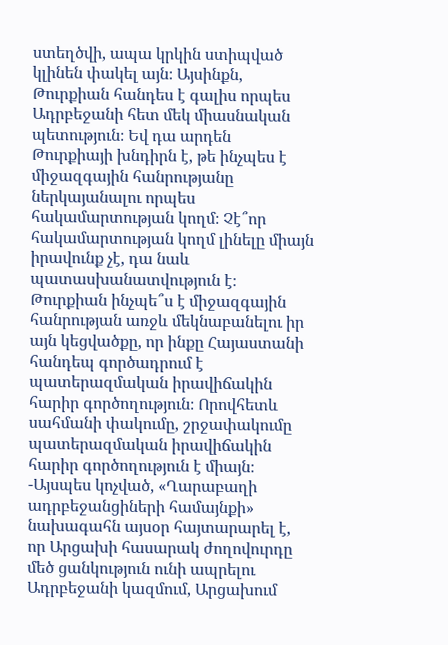ստեղծվի, ապա կրկին ստիպված կլինեն փակել այն։ Այսինքն, Թուրքիան հանդես է գալիս որպես Ադրբեջանի հետ մեկ միասնական պետություն։ Եվ դա արդեն Թուրքիայի խնդիրն է, թե ինչպես է միջազգային հանրությանը ներկայանալու որպես հակամարտության կողմ։ Չէ՞որ հակամարտության կողմ լինելը միայն իրավունք չէ, դա նաև պատասխանատվություն է։ Թուրքիան ինչպե՞ս է միջազգային հանրության առջև մեկնաբանելու իր այն կեցվածքը, որ ինքը Հայաստանի հանդեպ գործադրում է պատերազմական իրավիճակին հարիր գործողություն։ Որովհետև սահմանի փակումը, շրջափակումը պատերազմական իրավիճակին հարիր գործողություն է միայն։
-Այսպես կոչված, «Ղարաբաղի ադրբեջանցիների համայնքի» նախագահն այսօր հայտարարել է, որ Արցախի հասարակ ժողովուրդը մեծ ցանկություն ունի ապրելու Ադրբեջանի կազմում, Արցախում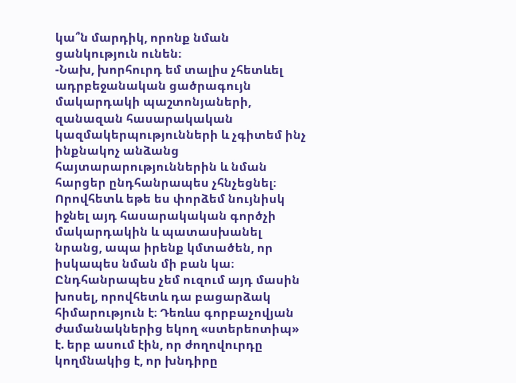կա՞ն մարդիկ, որոնք նման ցանկություն ունեն։
-Նախ, խորհուրդ եմ տալիս չհետևել ադրբեջանական ցածրագույն մակարդակի պաշտոնյաների, զանազան հասարակական կազմակերպությունների և չգիտեմ ինչ ինքնակոչ անձանց հայտարարություններին և նման հարցեր ընդհանրապես չհնչեցնել։ Որովհետև եթե ես փորձեմ նույնիսկ իջնել այդ հասարակական գործչի մակարդակին և պատասխանել նրանց, ապա իրենք կմտածեն, որ իսկապես նման մի բան կա։ Ընդհանրապես չեմ ուզում այդ մասին խոսել, որովհետև դա բացարձակ հիմարություն է։ Դեռևս գորբաչովյան ժամանակներից եկող «ստերեոտիպ» է. երբ ասում էին, որ ժողովուրդը կողմնակից է, որ խնդիրը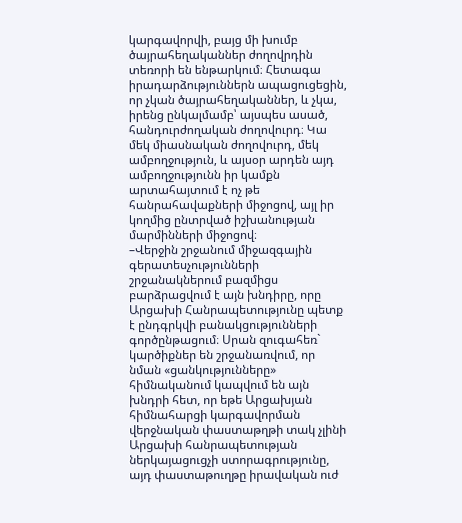կարգավորվի, բայց մի խումբ ծայրահեղականներ ժողովրդին տեռորի են ենթարկում։ Հետագա իրադարձություններն ապացուցեցին, որ չկան ծայրահեղականներ, և չկա, իրենց ընկալմամբ՝ այսպես ասած, հանդուրժողական ժողովուրդ։ Կա մեկ միասնական ժողովուրդ, մեկ ամբողջություն, և այսօր արդեն այդ ամբողջությունն իր կամքն արտահայտում է ոչ թե հանրահավաքների միջոցով, այլ իր կողմից ընտրված իշխանության մարմինների միջոցով։
–Վերջին շրջանում միջազգային գերատեսչությունների շրջանակներում բազմիցս բարձրացվում է այն խնդիրը, որը Արցախի Հանրապետությունը պետք է ընդգրկվի բանակցությունների գործընթացում։ Սրան զուգահեռ` կարծիքներ են շրջանառվում, որ նման «ցանկությունները» հիմնականում կապվում են այն խնդրի հետ, որ եթե Արցախյան հիմնահարցի կարգավորման վերջնական փաստաթղթի տակ չլինի Արցախի հանրապետության ներկայացուցչի ստորագրությունը, այդ փաստաթուղթը իրավական ուժ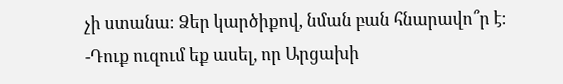չի ստանա։ Ձեր կարծիքով, նման բան հնարավո՞ր է։
-Դուք ուզում եք ասել, որ Արցախի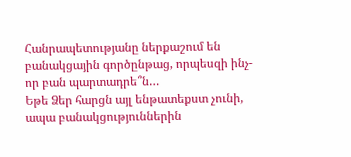Հանրապետությանը ներքաշում են բանակցային գործընթաց, որպեսզի ինչ-որ բան պարտադրե՞ն…
Եթե Ձեր հարցն այլ ենթատեքստ չունի, ապա բանակցություններին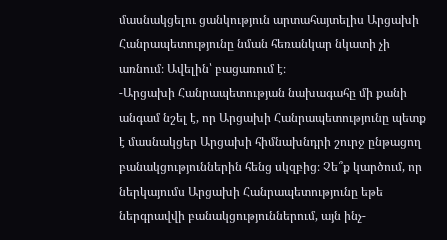մասնակցելու ցանկություն արտահայտելիս Արցախի Հանրապետությունը նման հեռանկար նկատի չի առնում։ Ավելին՝ բացառում է։
-Արցախի Հանրապետության նախագահը մի քանի անգամ նշել է, որ Արցախի Հանրապետությունը պետք է մասնակցեր Արցախի հիմնախնդրի շուրջ ընթացող բանակցություններին հենց սկզբից։ Չե՞ք կարծում, որ ներկայումս Արցախի Հանրապետությունը եթե ներգրավվի բանակցություններում, այն ինչ-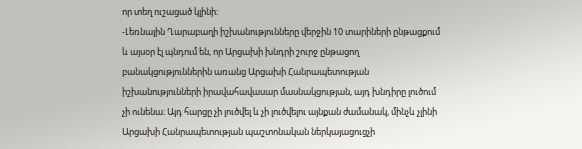որ տեղ ուշացած կլինի։
-Լեռնային Ղարաբաղի իշխանությունները վերջին 10 տարիների ընթացքում և այսօր էլ պնդում են, որ Արցախի խնդրի շուրջ ընթացող բանակցություններին առանց Արցախի Հանրապետության իշխանությունների իրավահավասար մասնակցության, այդ խնդիրը լուծում չի ունենա։ Այդ հարցը չի լուծվել և չի լուծվելու այնքան ժամանակ, մինչև չլինի Արցախի Հանրապետության պաշտոնական ներկայացուցչի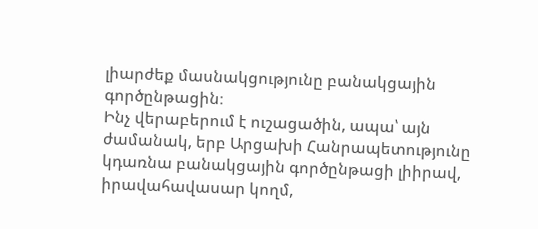լիարժեք մասնակցությունը բանակցային գործընթացին։
Ինչ վերաբերում է ուշացածին, ապա՝ այն ժամանակ, երբ Արցախի Հանրապետությունը կդառնա բանակցային գործընթացի լիիրավ, իրավահավասար կողմ,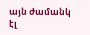այն ժամանկ էլ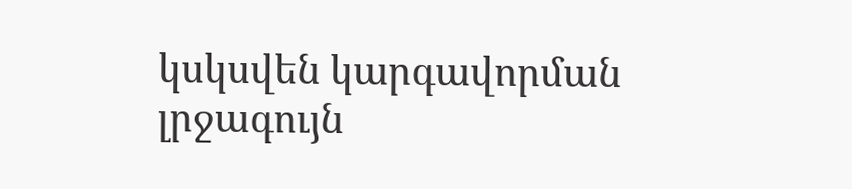կսկսվեն կարգավորման լրջագույն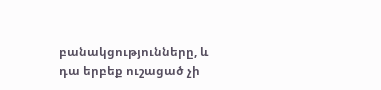բանակցությունները, և դա երբեք ուշացած չի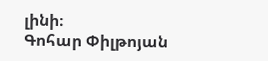լինի։
Գոհար Փիլթոյան